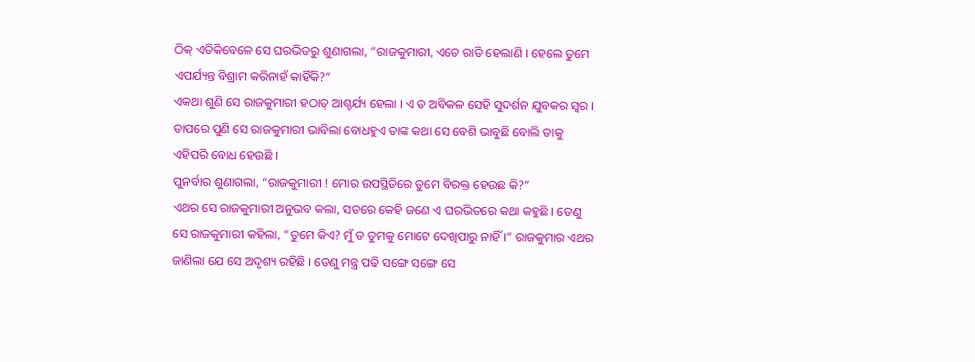ଠିକ୍ ଏତିକିବେଳେ ସେ ଘରଭିତରୁ ଶୁଣାଗଲା, “ରାଜକୁମାରୀ, ଏତେ ରାତି ହେଲାଣି । ହେଲେ ତୁମେ ଏପର୍ଯ୍ୟନ୍ତ ବିଶ୍ରାମ କରିନାହଁ କାହିଁକି?”
ଏକଥା ଶୁଣି ସେ ରାଜକୁମାରୀ ହଠାତ୍ ଆଶ୍ଚର୍ଯ୍ୟ ହେଲା । ଏ ତ ଅବିକଳ ସେହି ସୁଦର୍ଶନ ଯୁବକର ସ୍ୱର । ତାପରେ ପୁଣି ସେ ରାଜକୁମାରୀ ଭାବିଲା ବୋଧହୁଏ ତାଙ୍କ କଥା ସେ ବେଶି ଭାବୁଛି ବୋଲି ତାକୁ ଏହିପରି ବୋଧ ହେଉଛି ।
ପୁନର୍ବାର ଶୁଣାଗଲା, “ରାଜକୁମାରୀ ! ମୋର ଉପସ୍ଥିତିରେ ତୁମେ ବିରକ୍ତ ହେଉଛ କି?”
ଏଥର ସେ ରାଜକୁମାରୀ ଅନୁଭବ କଲା, ସତରେ କେହି ଜଣେ ଏ ଘରଭିତରେ କଥା କହୁଛି । ତେଣୁ ସେ ରାଜକୁମାରୀ କହିଲା, “ତୁମେ କିଏ? ମୁଁ ତ ତୁମକୁ ମୋଟେ ଦେଖିପାରୁ ନାହିଁ ।” ରାଜକୁମାର ଏଥର ଜାଣିଲା ଯେ ସେ ଅଦୃଶ୍ୟ ରହିଛି । ତେଣୁ ମନ୍ତ୍ର ପଢି ସଙ୍ଗେ ସଙ୍ଗେ ସେ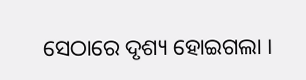ସେଠାରେ ଦୃଶ୍ୟ ହୋଇଗଲା ।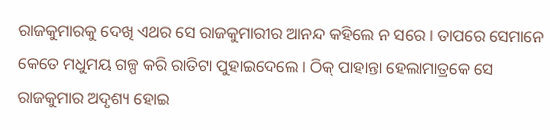ରାଜକୁମାରକୁ ଦେଖି ଏଥର ସେ ରାଜକୁମାରୀର ଆନନ୍ଦ କହିଲେ ନ ସରେ । ତାପରେ ସେମାନେ କେତେ ମଧୁମୟ ଗଳ୍ପ କରି ରାତିଟା ପୁହାଇଦେଲେ । ଠିକ୍ ପାହାନ୍ତା ହେଲାମାତ୍ରକେ ସେ ରାଜକୁମାର ଅଦୃଶ୍ୟ ହୋଇ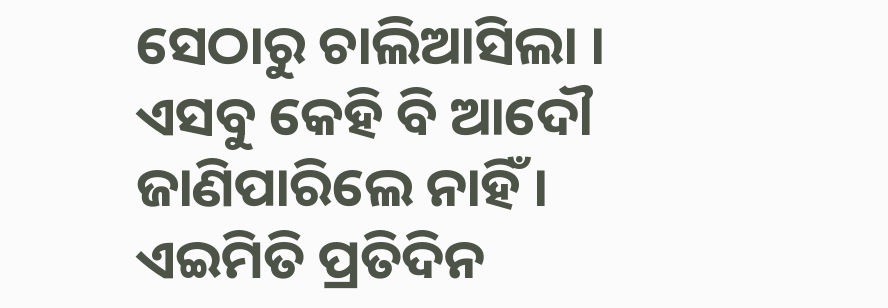ସେଠାରୁ ଚାଲିଆସିଲା । ଏସବୁ କେହି ବି ଆଦୌ ଜାଣିପାରିଲେ ନାହିଁ ।
ଏଇମିତି ପ୍ରତିଦିନ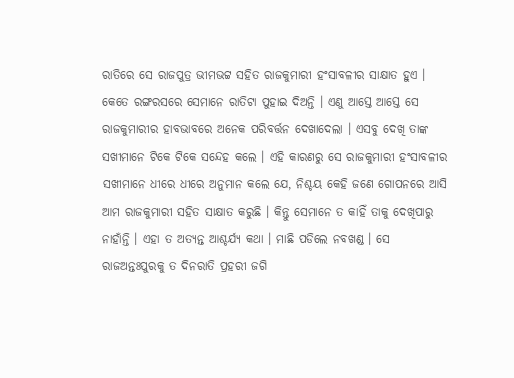ରାତିରେ ସେ ରାଜପୁତ୍ର ଭୀମଭଟ୍ଟ ସହିତ ରାଜକୁମାରୀ ହଂସାବଳୀର ସାକ୍ଷାତ ହୁଏ । କେତେ ରଙ୍ଗରସରେ ସେମାନେ ରାତିଟା ପୁହାଇ ଦିଅନ୍ତି । ଏଣୁ ଆସ୍ତେ ଆସ୍ତେ ସେ ରାଜକୁମାରୀର ହାବଭାବରେ ଅନେକ ପରିବର୍ତ୍ତନ ଦେଖାଦେଲା । ଏସବୁ ଦେଖି ତାଙ୍କ ସଖୀମାନେ ଟିକେ ଟିକେ ସନ୍ଦେହ କଲେ । ଏହି କାରଣରୁ ସେ ରାଜକୁମାରୀ ହଂସାବଳୀର ସଖୀମାନେ ଧୀରେ ଧୀରେ ଅନୁମାନ କଲେ ଯେ, ନିଶ୍ଚୟ କେହି ଜଣେ ଗୋପନରେ ଆସି ଆମ ରାଜକୁମାରୀ ସହିତ ସାକ୍ଷାତ କରୁଛି । କିନ୍ତୁ ସେମାନେ ତ କାହିଁ ତାକୁ ଦେଖିପାରୁ ନାହାଁନ୍ତି । ଏହା ତ ଅତ୍ୟନ୍ତ ଆଶ୍ଚର୍ଯ୍ୟ କଥା । ମାଛି ପଡିଲେ ନବଖଣ୍ଡ । ସେ ରାଜଅନ୍ତଃପୁରକୁ ତ ଦିନରାତି ପ୍ରହରୀ ଜଗି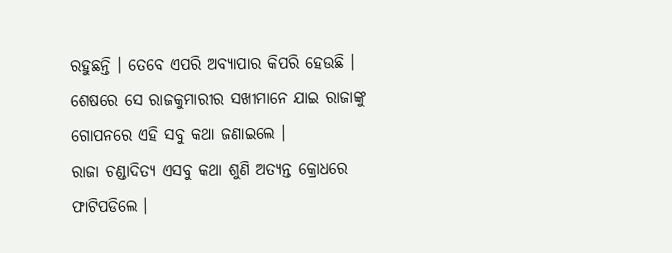ରହୁଛନ୍ତି । ତେବେ ଏପରି ଅବ୍ୟାପାର କିପରି ହେଉଛି । ଶେଷରେ ସେ ରାଜକୁମାରୀର ସଖୀମାନେ ଯାଇ ରାଜାଙ୍କୁ ଗୋପନରେ ଏହି ସବୁ କଥା ଜଣାଇଲେ ।
ରାଜା ଚଣ୍ଡାଦିତ୍ୟ ଏସବୁ କଥା ଶୁଣି ଅତ୍ୟନ୍ତ କ୍ରୋଧରେ ଫାଟିପଡିଲେ ।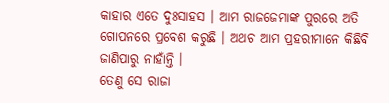କାହାର ଏତେ ଦୁଃସାହସ । ଆମ ରାଜଜେମାଙ୍କ ପୁରରେ ଅତି ଗୋପନରେ ପ୍ରବେଶ କରୁଛି । ଅଥଚ ଆମ ପ୍ରହରୀମାନେ କିଛିବି ଜାଣିପାରୁ ନାହାଁନ୍ତି ।
ତେଣୁ ସେ ରାଜା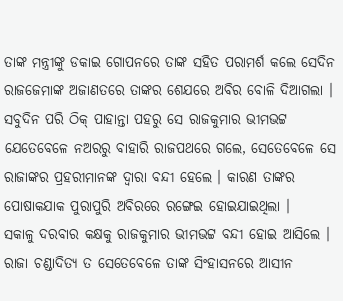ତାଙ୍କ ମନ୍ତ୍ରୀଙ୍କୁ ଡକାଇ ଗୋପନରେ ତାଙ୍କ ସହିତ ପରାମର୍ଶ କଲେ ସେଦିନ ରାଜଜେମାଙ୍କ ଅଜାଣତରେ ତାଙ୍କର ଶେଯରେ ଅବିର ବୋଳି ଦିଆଗଲା । ସବୁଦିନ ପରି ଠିକ୍ ପାହାନ୍ତା ପହରୁ ସେ ରାଜକୁମାର ଭୀମଭଟ୍ଟ ଯେତେବେଳେ ନଅରରୁ ବାହାରି ରାଜପଥରେ ଗଲେ, ସେତେବେଳେ ସେ ରାଜାଙ୍କର ପ୍ରହରୀମାନଙ୍କ ଦ୍ୱାରା ବନ୍ଦୀ ହେଲେ । କାରଣ ତାଙ୍କର ପୋଷାକଯାକ ପୁରାପୁରି ଅବିରରେ ରଙ୍ଗେଇ ହୋଇଯାଇଥିଲା ।
ସକାଳୁ ଦରବାର କକ୍ଷକୁ ରାଜକୁମାର ଭୀମଭଟ୍ଟ ବନ୍ଦୀ ହୋଇ ଆସିଲେ । ରାଜା ଚଣ୍ଡାଦିତ୍ୟ ତ ସେତେବେଳେ ତାଙ୍କ ସିଂହାସନରେ ଆସୀନ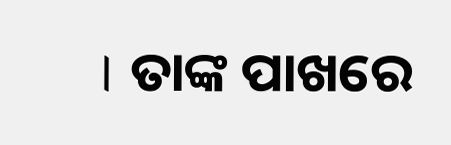। ତାଙ୍କ ପାଖରେ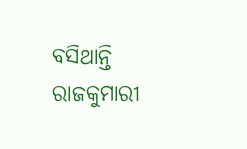ବସିଥାନ୍ତି ରାଜକୁମାରୀ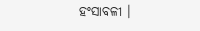ହଂସାବଳୀ ।